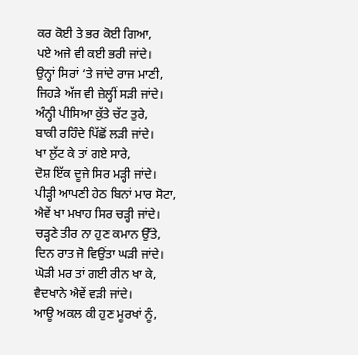ਕਰ ਕੋਈ ਤੇ ਭਰ ਕੋਈ ਗਿਆ,
ਪਏ ਅਜੇ ਵੀ ਕਈ ਭਰੀ ਜਾਂਦੇ।
ਉਨ੍ਹਾਂ ਸਿਰਾਂ ‘ਤੇ ਜਾਂਦੇ ਰਾਜ ਮਾਣੀ,
ਜਿਹੜੇ ਅੱਜ ਵੀ ਜ਼ੇਲ੍ਹੀਂ ਸੜੀ ਜਾਂਦੇ।
ਅੰਨ੍ਹੀ ਪੀਸਿਆ ਕੁੱਤੇ ਚੱਟ ਤੁਰੇ,
ਬਾਕੀ ਰਹਿੰਦੇ ਪਿੱਛੋਂ ਲੜੀ ਜਾਂਦੇ।
ਖਾ ਲੁੱਟ ਕੇ ਤਾਂ ਗਏ ਸਾਰੇ,
ਦੋਸ਼ ਇੱਕ ਦੂਜੇ ਸਿਰ ਮੜ੍ਹੀ ਜਾਂਦੇ।
ਪੀੜ੍ਹੀ ਆਪਣੀ ਹੇਠ ਬਿਨਾਂ ਮਾਰ ਸੋਟਾ,
ਐਵੇਂ ਖਾ ਮਖਾਹ ਸਿਰ ਚੜ੍ਹੀ ਜਾਂਦੇ।
ਚੜ੍ਹਣੇ ਤੀਰ ਨਾ ਹੁਣ ਕਮਾਨ ਉੱਤੇ,
ਦਿਨ ਰਾਤ ਜੋ ਵਿਉਂਤਾ ਘੜੀ ਜਾਂਦੇ।
ਘੋੜੀ ਮਰ ਤਾਂ ਗਈ ਰੀਨ ਖਾ ਕੇ,
ਵੈਦਖਾਨੇ ਐਵੇਂ ਵੜੀ ਜਾਂਦੇ।
ਆਊ ਅਕਲ ਕੀ ਹੁਣ ਮੂਰਖਾਂ ਨੂੰ,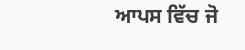ਆਪਸ ਵਿੱਚ ਜੋ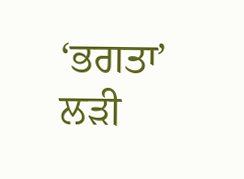‘ਭਗਤਾ’ ਲੜੀ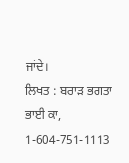ਜਾਂਦੇ।
ਲਿਖਤ : ਬਰਾੜ ਭਗਤਾ ਭਾਈ ਕਾ,
1-604-751-1113